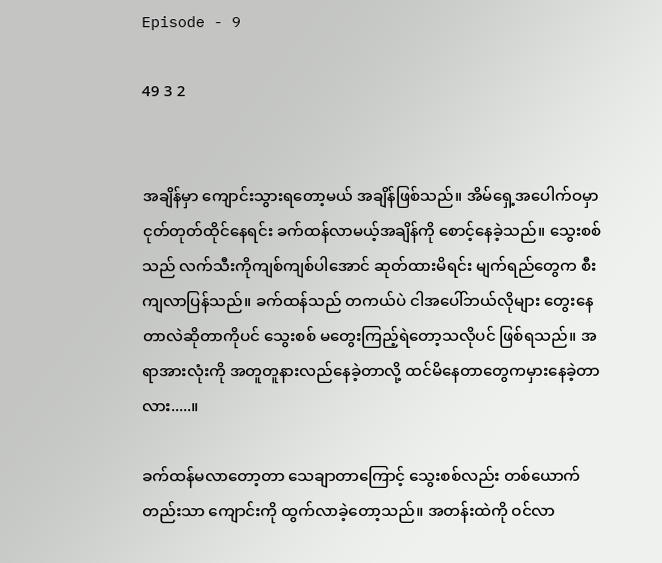Episode - 9

49 3 2


အချိန်မှာ ကျောင်းသွားရတော့မယ် အချိန်ဖြစ်သည်။ အိမ်ရှေ့အပေါက်ဝမှာ ငုတ်တုတ်ထိုင်နေရင်း ခက်ထန်လာမယ့်အချိန်ကို စောင့်နေခဲ့သည်။ သွေးစစ်သည် လက်သီးကိုကျစ်ကျစ်ပါအောင် ဆုတ်ထားမိရင်း မျက်ရည်တွေက စီးကျလာပြန်သည်။ ခက်ထန်သည် တကယ်ပဲ ငါအပေါ်ဘယ်လိုများ တွေးနေတာလဲဆိုတာကိုပင် သွေးစစ် မတွေးကြည့်ရဲတော့သလိုပင် ဖြစ်ရသည်။ အရာအားလုံးကို အတူတူနားလည်နေခဲ့တာလို့ ထင်မိနေတာတွေကမှားနေခဲ့တာလား.....။

ခက်ထန်မလာတော့တာ သေချာတာကြောင့် သွေးစစ်လည်း တစ်ယောက်တည်းသာ ကျောင်းကို ထွက်လာခဲ့တော့သည်။ အတန်းထဲကို ဝင်လာ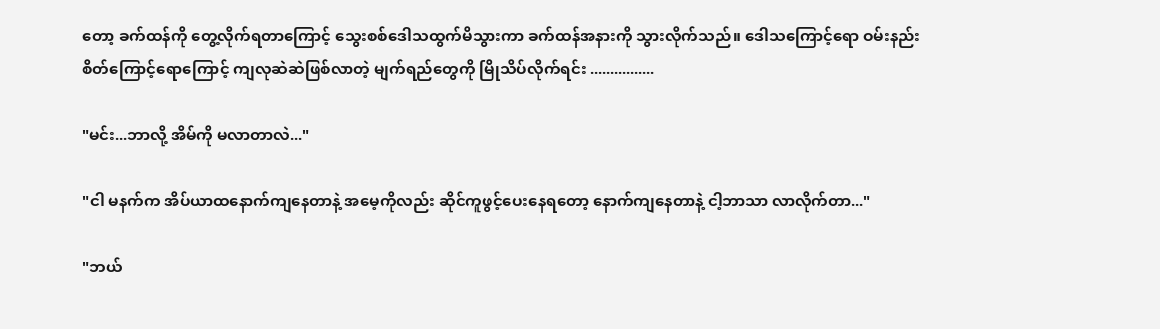တော့ ခက်ထန်ကို တွေ့လိုက်ရတာကြောင့် သွေးစစ်ဒေါသထွက်မိသွားကာ ခက်ထန်အနားကို သွားလိုက်သည်။ ဒေါသကြောင့်ရော ဝမ်းနည်းစိတ်ကြောင့်ရောကြောင့် ကျလုဆဲဆဲဖြစ်လာတဲ့ မျက်ရည်တွေကို မြိုသိပ်လိုက်ရင်း ................

"မင်း...ဘာလို့ အိမ်ကို မလာတာလဲ..."

"ငါ မနက်က အိပ်ယာထနောက်ကျနေတာနဲ့ အမေ့ကိုလည်း ဆိုင်ကူဖွင့်ပေးနေရတော့ နောက်ကျနေတာနဲ့ ငါ့ဘာသာ လာလိုက်တာ..."

"ဘယ်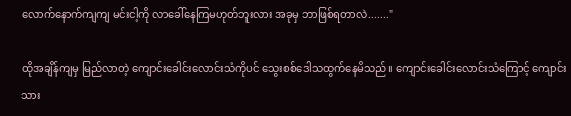လောက်နောက်ကျကျ မင်းငါ့ကို လာခေါ်နေကြမဟုတ်ဘူးလား အခုမှ ဘာဖြစ်ရတာလဲ......."

ထိုအချိန်ကျမှ မြည်လာတဲ့ ကျောင်းခေါင်းလောင်းသံကိုပင် သွေးစစ်ဒေါသထွက်နေမိသည်။ ကျောင်းခေါင်းလောင်းသံကြောင့် ကျောင်းသား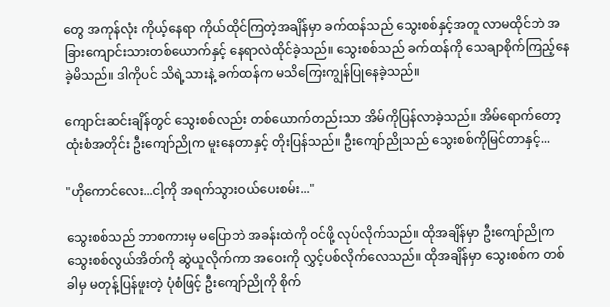တွေ အကုန်လုံး ကိုယ့်နေရာ ကိုယ်ထိုင်ကြတဲ့အချိန်မှာ ခက်ထန်သည် သွေးစစ်နှင့်အတူ လာမထိုင်ဘဲ အခြားကျောင်းသားတစ်ယောက်နှင့် နေရာလဲထိုင်ခဲ့သည်။ သွေးစစ်သည် ခက်ထန်ကို သေချာစိုက်ကြည့်နေခဲ့မိသည်။ ဒါကိုပင် သိရဲ့သားနဲ့ ခက်ထန်က မသိကြေးကျွန်ပြုနေခဲ့သည်။

ကျောင်းဆင်းချိန်တွင် သွေးစစ်လည်း တစ်ယောက်တည်းသာ အိမ်ကိုပြန်လာခဲ့သည်။ အိမ်ရောက်တော့ ထုံးစံအတိုင်း ဦးကျော်ညိုက မူးနေတာနှင့် တိုးပြန်သည်။ ဦးကျော်ညိုသည် သွေးစစ်ကိုမြင်တာနှင့်...

"ဟိုကောင်လေး...ငါ့ကို အရက်သွားဝယ်ပေးစမ်း..."

သွေးစစ်သည် ဘာစကားမှ မပြောဘဲ အခန်းထဲကို ဝင်ဖို့ လုပ်လိုက်သည်။ ထိုအချိန်မှာ ဦးကျော်ညိုက သွေးစစ်လွယ်အိတ်ကို ဆွဲယူလိုက်ကာ အဝေးကို လွှင့်ပစ်လိုက်လေသည်။ ထိုအချိန်မှာ သွေးစစ်က တစ်ခါမှ မတုန့်ပြန်ဖူးတဲ့ ပုံစံဖြင့် ဦးကျော်ညိုကို စိုက်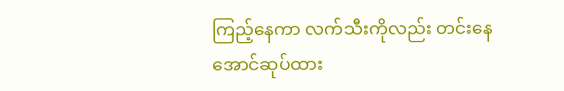ကြည့်နေကာ လက်သီးကိုလည်း တင်းနေအောင်ဆုပ်ထား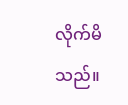လိုက်မိသည်။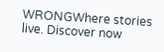WRONGWhere stories live. Discover now